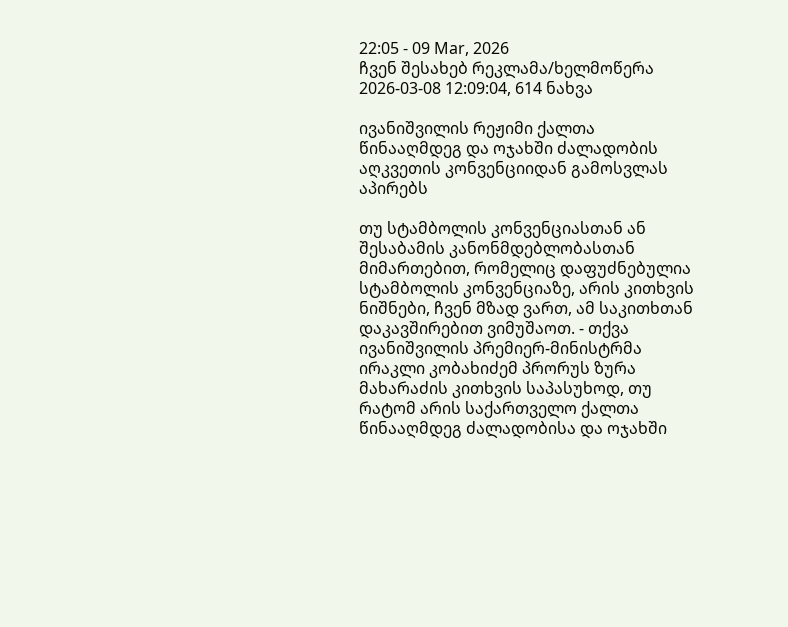22:05 - 09 Mar, 2026
ჩვენ შესახებ რეკლამა/ხელმოწერა
2026-03-08 12:09:04, 614 ნახვა

ივანიშვილის რეჟიმი ქალთა წინააღმდეგ და ოჯახში ძალადობის აღკვეთის კონვენციიდან გამოსვლას აპირებს

თუ სტამბოლის კონვენციასთან ან შესაბამის კანონმდებლობასთან მიმართებით, რომელიც დაფუძნებულია სტამბოლის კონვენციაზე, არის კითხვის ნიშნები, ჩვენ მზად ვართ, ამ საკითხთან დაკავშირებით ვიმუშაოთ. - თქვა ივანიშვილის პრემიერ-მინისტრმა ირაკლი კობახიძემ პრორუს ზურა მახარაძის კითხვის საპასუხოდ, თუ რატომ არის საქართველო ქალთა წინააღმდეგ ძალადობისა და ოჯახში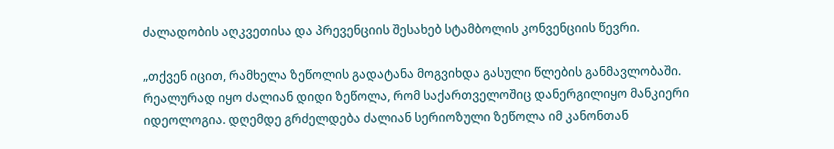ძალადობის აღკვეთისა და პრევენციის შესახებ სტამბოლის კონვენციის წევრი.

„თქვენ იცით, რამხელა ზეწოლის გადატანა მოგვიხდა გასული წლების განმავლობაში. რეალურად იყო ძალიან დიდი ზეწოლა, რომ საქართველოშიც დანერგილიყო მანკიერი იდეოლოგია. დღემდე გრძელდება ძალიან სერიოზული ზეწოლა იმ კანონთან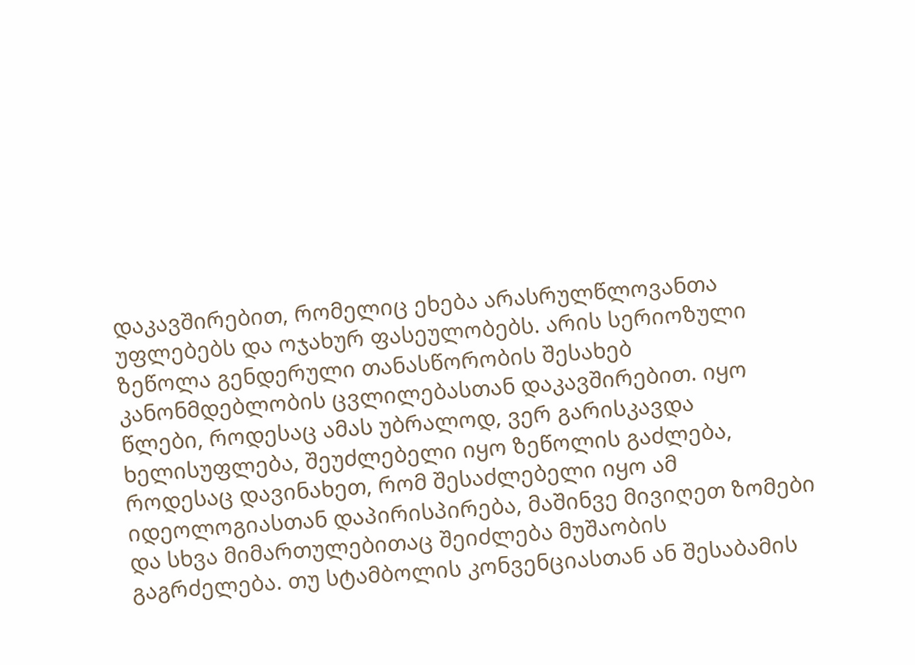დაკავშირებით, რომელიც ეხება არასრულწლოვანთა უფლებებს და ოჯახურ ფასეულობებს. არის სერიოზული ზეწოლა გენდერული თანასწორობის შესახებ კანონმდებლობის ცვლილებასთან დაკავშირებით. იყო წლები, როდესაც ამას უბრალოდ, ვერ გარისკავდა ხელისუფლება, შეუძლებელი იყო ზეწოლის გაძლება, როდესაც დავინახეთ, რომ შესაძლებელი იყო ამ იდეოლოგიასთან დაპირისპირება, მაშინვე მივიღეთ ზომები და სხვა მიმართულებითაც შეიძლება მუშაობის გაგრძელება. თუ სტამბოლის კონვენციასთან ან შესაბამის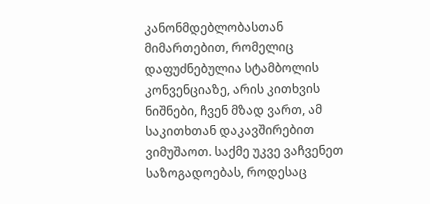კანონმდებლობასთან მიმართებით, რომელიც დაფუძნებულია სტამბოლის კონვენციაზე, არის კითხვის ნიშნები, ჩვენ მზად ვართ, ამ საკითხთან დაკავშირებით ვიმუშაოთ. საქმე უკვე ვაჩვენეთ საზოგადოებას, როდესაც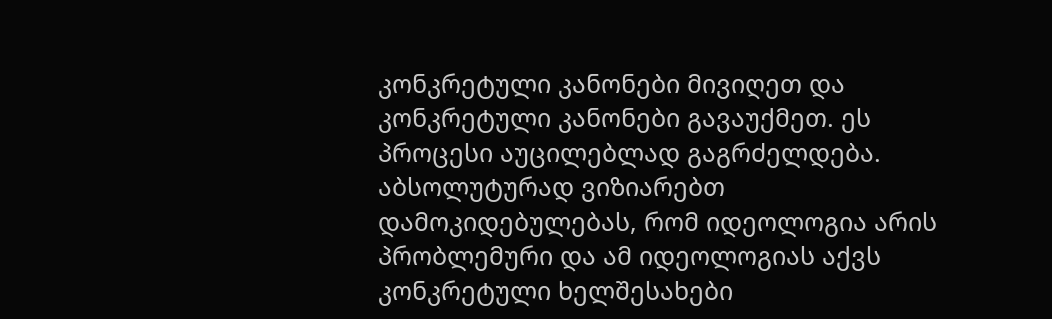კონკრეტული კანონები მივიღეთ და კონკრეტული კანონები გავაუქმეთ. ეს პროცესი აუცილებლად გაგრძელდება. აბსოლუტურად ვიზიარებთ დამოკიდებულებას, რომ იდეოლოგია არის პრობლემური და ამ იდეოლოგიას აქვს კონკრეტული ხელშესახები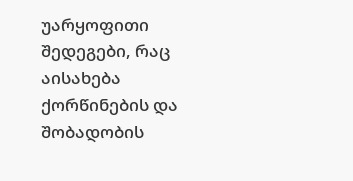უარყოფითი შედეგები, რაც აისახება ქორწინების და შობადობის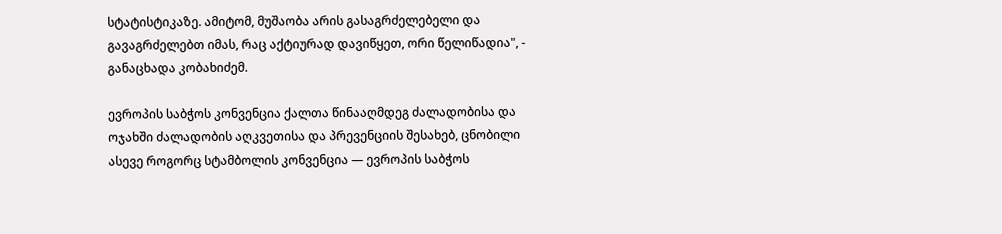სტატისტიკაზე. ამიტომ, მუშაობა არის გასაგრძელებელი და გავაგრძელებთ იმას, რაც აქტიურად დავიწყეთ, ორი წელიწადია", - განაცხადა კობახიძემ.

ევროპის საბჭოს კონვენცია ქალთა წინააღმდეგ ძალადობისა და ოჯახში ძალადობის აღკვეთისა და პრევენციის შესახებ, ცნობილი ასევე როგორც სტამბოლის კონვენცია — ევროპის საბჭოს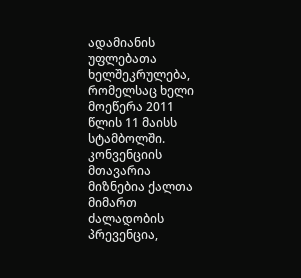ადამიანის უფლებათა ხელშეკრულება, რომელსაც ხელი მოეწერა 2011 წლის 11 მაისს სტამბოლში. კონვენციის მთავარია მიზნებია ქალთა მიმართ ძალადობის პრევენცია,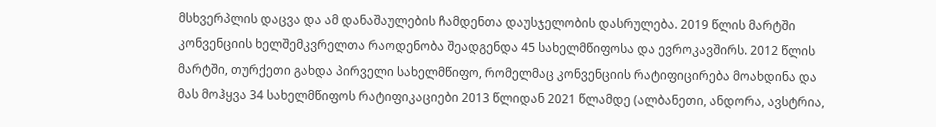მსხვერპლის დაცვა და ამ დანაშაულების ჩამდენთა დაუსჯელობის დასრულება. 2019 წლის მარტში კონვენციის ხელშემკვრელთა რაოდენობა შეადგენდა 45 სახელმწიფოსა და ევროკავშირს. 2012 წლის მარტში, თურქეთი გახდა პირველი სახელმწიფო, რომელმაც კონვენციის რატიფიცირება მოახდინა და მას მოჰყვა 34 სახელმწიფოს რატიფიკაციები 2013 წლიდან 2021 წლამდე (ალბანეთი, ანდორა, ავსტრია,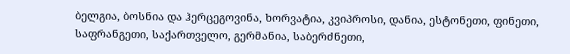ბელგია, ბოსნია და ჰერცეგოვინა, ხორვატია, კვიპროსი, დანია, ესტონეთი, ფინეთი, საფრანგეთი, საქართველო, გერმანია, საბერძნეთი,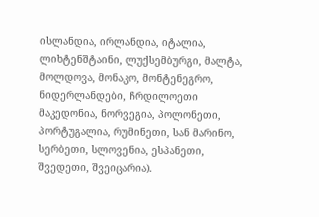ისლანდია, ირლანდია, იტალია, ლიხტენშტაინი, ლუქსემბურგი, მალტა, მოლდოვა, მონაკო, მონტენეგრო, ნიდერლანდები, ჩრდილოეთი მაკედონია, ნორვეგია, პოლონეთი, პორტუგალია, რუმინეთი, სან მარინო, სერბეთი, სლოვენია, ესპანეთი, შვედეთი, შვეიცარია).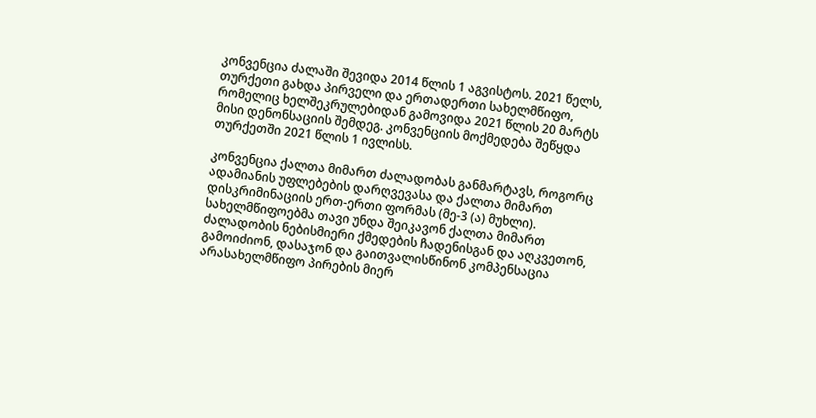კონვენცია ძალაში შევიდა 2014 წლის 1 აგვისტოს. 2021 წელს, თურქეთი გახდა პირველი და ერთადერთი სახელმწიფო, რომელიც ხელშეკრულებიდან გამოვიდა 2021 წლის 20 მარტს მისი დენონსაციის შემდეგ. კონვენციის მოქმედება შეწყდა თურქეთში 2021 წლის 1 ივლისს.

კონვენცია ქალთა მიმართ ძალადობას განმარტავს, როგორც ადამიანის უფლებების დარღვევასა და ქალთა მიმართ დისკრიმინაციის ერთ-ერთი ფორმას (მე-3 (ა) მუხლი). სახელმწიფოებმა თავი უნდა შეიკავონ ქალთა მიმართ ძალადობის ნებისმიერი ქმედების ჩადენისგან და აღკვეთონ, გამოიძიონ, დასაჯონ და გაითვალისწინონ კომპენსაცია არასახელმწიფო პირების მიერ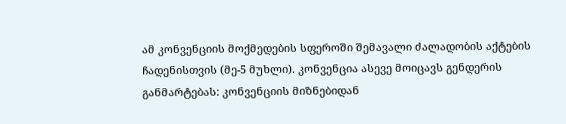ამ კონვენციის მოქმედების სფეროში შემავალი ძალადობის აქტების ჩადენისთვის (მე-5 მუხლი). კონვენცია ასევე მოიცავს გენდერის განმარტებას: კონვენციის მიზნებიდან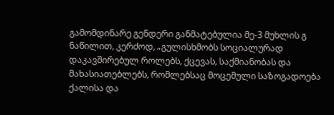გამომდინარე გენდერი განმატებულია მე-3 მუხლის გ ნაწილით, კერძოდ, „გულისხმობს სოციალურად დაკავშირებულ როლებს, ქცევას, საქმიანობას და მახასიათებლებს, რომლებსაც მოცემული საზოგადოება ქალისა და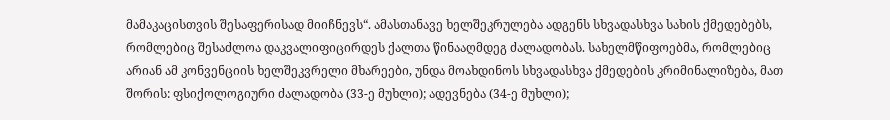მამაკაცისთვის შესაფერისად მიიჩნევს“. ამასთანავე ხელშეკრულება ადგენს სხვადასხვა სახის ქმედებებს, რომლებიც შესაძლოა დაკვალიფიცირდეს ქალთა წინააღმდეგ ძალადობას. სახელმწიფოებმა, რომლებიც არიან ამ კონვენციის ხელშეკვრელი მხარეები, უნდა მოახდინოს სხვადასხვა ქმედების კრიმინალიზება, მათ შორის: ფსიქოლოგიური ძალადობა (33-ე მუხლი); ადევნება (34-ე მუხლი);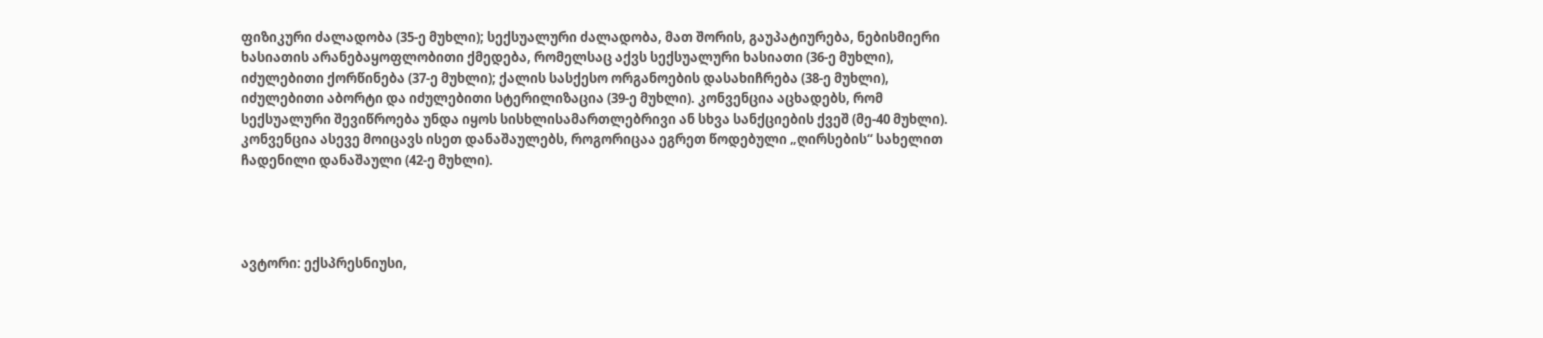ფიზიკური ძალადობა (35-ე მუხლი); სექსუალური ძალადობა, მათ შორის, გაუპატიურება, ნებისმიერი ხასიათის არანებაყოფლობითი ქმედება, რომელსაც აქვს სექსუალური ხასიათი (36-ე მუხლი), იძულებითი ქორწინება (37-ე მუხლი); ქალის სასქესო ორგანოების დასახიჩრება (38-ე მუხლი), იძულებითი აბორტი და იძულებითი სტერილიზაცია (39-ე მუხლი). კონვენცია აცხადებს, რომ სექსუალური შევიწროება უნდა იყოს სისხლისამართლებრივი ან სხვა სანქციების ქვეშ (მე-40 მუხლი). კონვენცია ასევე მოიცავს ისეთ დანაშაულებს, როგორიცაა ეგრეთ წოდებული „ღირსების“ სახელით ჩადენილი დანაშაული (42-ე მუხლი).




ავტორი: ექსპრესნიუსი,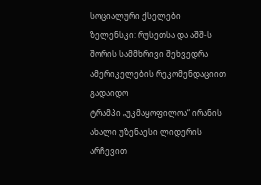სოციალური ქსელები
ზელენსკი: რუსეთსა და აშშ-ს შორის სამმხრივი შეხვედრა ამერიკელების რეკომენდაციით გადაიდო
ტრამპი „უკმაყოფილოა“ ირანის ახალი უზენაესი ლიდერის არჩევით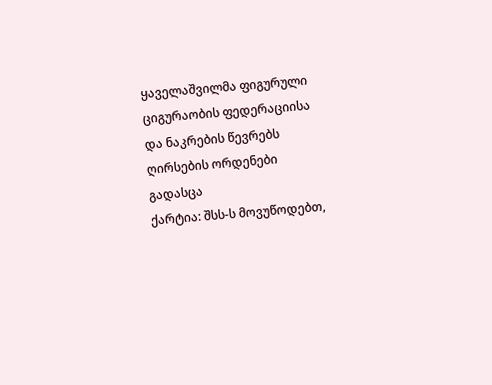ყაველაშვილმა ფიგურული ციგურაობის ფედერაციისა და ნაკრების წევრებს ღირსების ორდენები გადასცა
ქარტია: შსს-ს მოვუწოდებთ,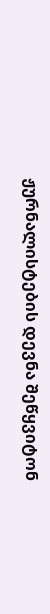ჟურნალისტების დევნა შეწყვიტონ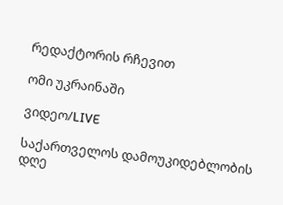რედაქტორის რჩევით

ომი უკრაინაში

ვიდეო/LIVE

საქართველოს დამოუკიდებლობის დღე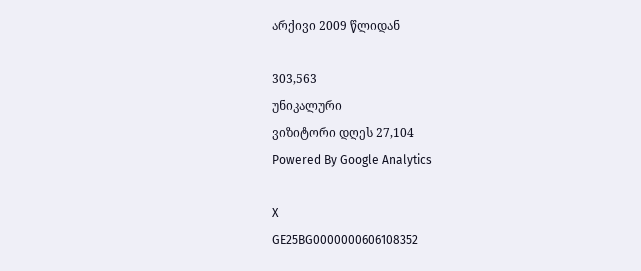არქივი 2009 წლიდან

303,563
უნიკალური
ვიზიტორი დღეს 27,104
Powered By Google Analytics

X
GE25BG0000000606108352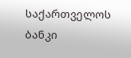საქართველოს ბანკი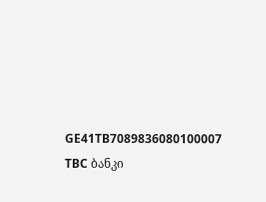GE41TB7089836080100007 TBC ბანკი